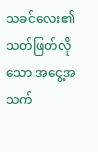သခင်လေး၏ သတ်ဖြတ်လိုသော အငွေ့အသက်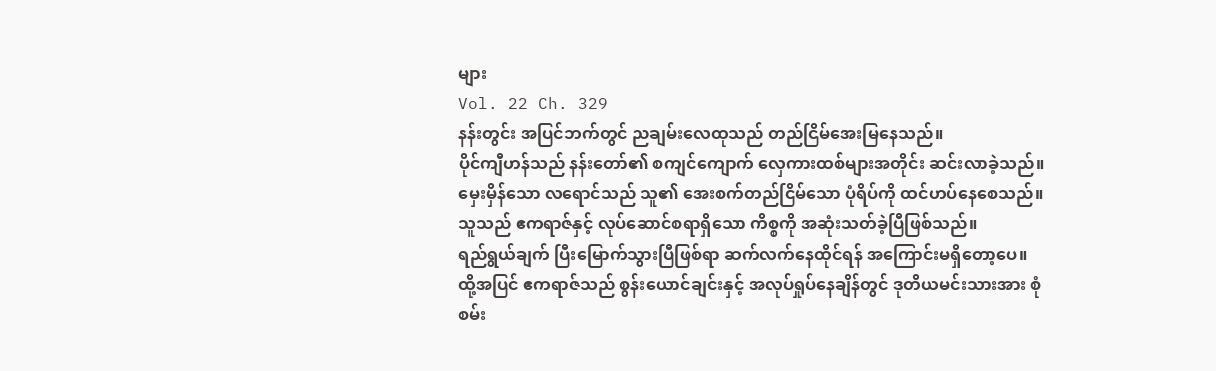များ
Vol. 22 Ch. 329
နန်းတွင်း အပြင်ဘက်တွင် ညချမ်းလေထုသည် တည်ငြိမ်အေးမြနေသည်။
ပိုင်ကျီဟန်သည် နန်းတော်၏ စကျင်ကျောက် လှေကားထစ်များအတိုင်း ဆင်းလာခဲ့သည်။
မှေးမှိန်သော လရောင်သည် သူ၏ အေးစက်တည်ငြိမ်သော ပုံရိပ်ကို ထင်ဟပ်နေစေသည်။
သူသည် ဧကရာဇ်နှင့် လုပ်ဆောင်စရာရှိသော ကိစ္စကို အဆုံးသတ်ခဲ့ပြီဖြစ်သည်။
ရည်ရွယ်ချက် ပြီးမြောက်သွားပြီဖြစ်ရာ ဆက်လက်နေထိုင်ရန် အကြောင်းမရှိတော့ပေ။
ထို့အပြင် ဧကရာဇ်သည် စွန်းယောင်ချင်းနှင့် အလုပ်ရှုပ်နေချိန်တွင် ဒုတိယမင်းသားအား စုံစမ်း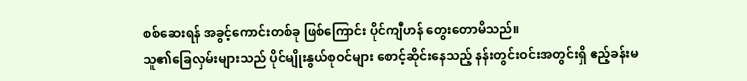စစ်ဆေးရန် အခွင့်ကောင်းတစ်ခု ဖြစ်ကြောင်း ပိုင်ကျီဟန် တွေးတောမိသည်။
သူ၏ခြေလှမ်းများသည် ပိုင်မျိုးနွယ်စုဝင်များ စောင့်ဆိုင်းနေသည့် နန်းတွင်းဝင်းအတွင်းရှိ ဧည့်ခန်းမ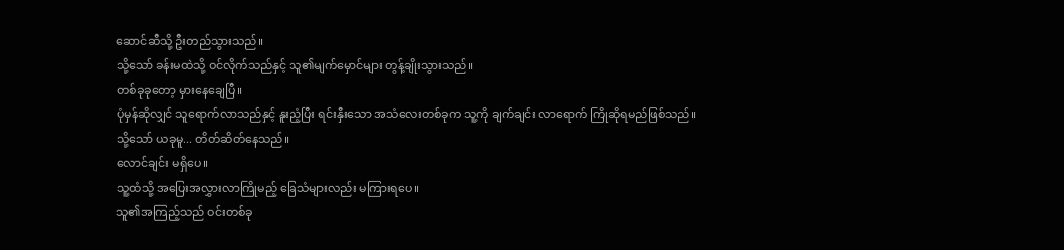ဆောင်ဆီသို့ ဦးတည်သွားသည်။
သို့သော် ခန်းမထဲသို့ ဝင်လိုက်သည်နှင့် သူ၏မျက်မှောင်များ တွန့်ချိုးသွားသည်။
တစ်ခုခုတော့ မှားနေချေပြီ။
ပုံမှန်ဆိုလျှင် သူရောက်လာသည်နှင့် နူးညံ့ပြီး ရင်းနှီးသော အသံလေးတစ်ခုက သူ့ကို ချက်ချင်း လာရောက် ကြိုဆိုရမည်ဖြစ်သည်။
သို့သော် ယခုမူ... တိတ်ဆိတ်နေသည်။
လောင်ချင်း မရှိပေ။
သူ့ထံသို့ အပြေးအလွှားလာကြိုမည့် ခြေသံများလည်း မကြားရပေ။
သူ၏အကြည့်သည် ဝင်းတစ်ခု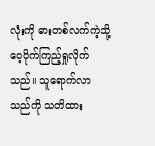လုံးကို ဓားတစ်လက်ကဲ့သို့ ဝေ့ဝိုက်ကြည့်ရှုလိုက်သည်။ သူရောက်လာသည်ကို သတိထား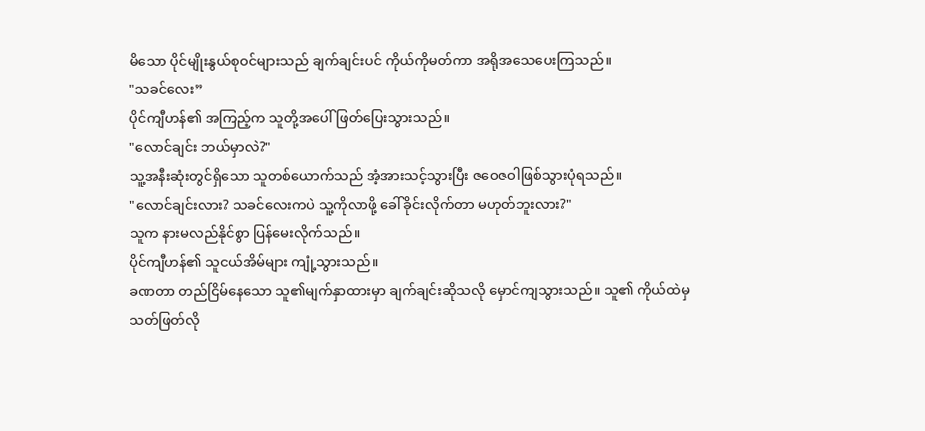မိသော ပိုင်မျိုးနွယ်စုဝင်များသည် ချက်ချင်းပင် ကိုယ်ကိုမတ်ကာ အရိုအသေပေးကြသည်။
"သခင်လေး”
ပိုင်ကျီဟန်၏ အကြည့်က သူတို့အပေါ် ဖြတ်ပြေးသွားသည်။
"လောင်ချင်း ဘယ်မှာလဲ?"
သူ့အနီးဆုံးတွင်ရှိသော သူတစ်ယောက်သည် အံ့အားသင့်သွားပြီး ဇဝေဇဝါဖြစ်သွားပုံရသည်။
"လောင်ချင်းလား? သခင်လေးကပဲ သူ့ကိုလာဖို့ ခေါ်ခိုင်းလိုက်တာ မဟုတ်ဘူးလား?"
သူက နားမလည်နိုင်စွာ ပြန်မေးလိုက်သည်။
ပိုင်ကျီဟန်၏ သူငယ်အိမ်များ ကျုံ့သွားသည်။
ခဏတာ တည်ငြိမ်နေသော သူ၏မျက်နှာထားမှာ ချက်ချင်းဆိုသလို မှောင်ကျသွားသည်။ သူ၏ ကိုယ်ထဲမှ သတ်ဖြတ်လို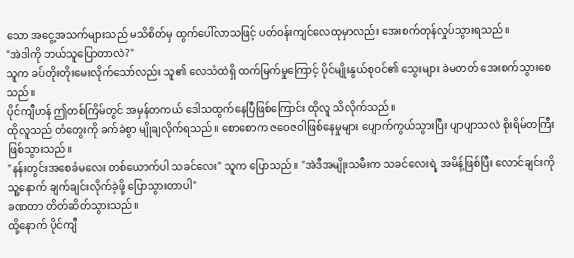သော အငွေ့အသက်များသည် မသိစိတ်မှ ထွက်ပေါ်လာသဖြင့် ပတ်ဝန်းကျင်လေထုမှာလည်း အေးစက်တုန်လှုပ်သွားရသည်။
"အဲဒါကို ဘယ်သူပြောတာလဲ?"
သူက ခပ်တိုးတိုးမေးလိုက်သော်လည်း သူ၏ လေသံထဲရှိ ထက်မြက်မှုကြောင့် ပိုင်မျိုးနွယ်စုဝင်၏ သွေးများ ခဲမတတ် အေးစက်သွားစေသည်။
ပိုင်ကျီဟန် ဤတစ်ကြိမ်တွင် အမှန်တကယ် ဒေါသထွက်နေပြီဖြစ်ကြောင်း ထိုလူ သိလိုက်သည်။
ထိုလူသည် တံတွေးကို ခက်ခဲစွာ မျိုချလိုက်ရသည်။ စောစောက ဇဝေဇဝါဖြစ်နေမှုများ ပျောက်ကွယ်သွားပြီး ပျာပျာသလဲ စိုးရိမ်တကြီး ဖြစ်သွားသည်။
"နန်းတွင်းအစေခံမလေး တစ်ယောက်ပါ သခင်လေး" သူက ပြောသည်။ "အဲဒီအမျိုးသမီးက သခင်လေးရဲ့ အမိန့်ဖြစ်ပြီး လောင်ချင်းကို သူ့နောက် ချက်ချင်းလိုက်ခဲ့ဖို့ ပြောသွားတာပါ"
ခဏတာ တိတ်ဆိတ်သွားသည်။
ထို့နောက် ပိုင်ကျီ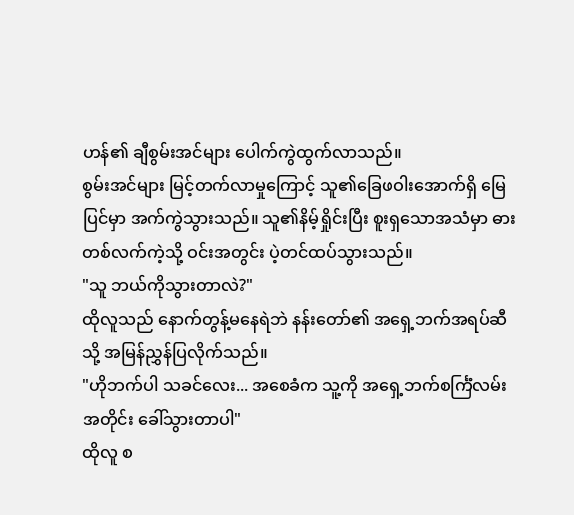ဟန်၏ ချီစွမ်းအင်များ ပေါက်ကွဲထွက်လာသည်။
စွမ်းအင်များ မြင့်တက်လာမှုကြောင့် သူ၏ခြေဖဝါးအောက်ရှိ မြေပြင်မှာ အက်ကွဲသွားသည်။ သူ၏နိမ့်ရှိုင်းပြီး စူးရှသောအသံမှာ ဓားတစ်လက်ကဲ့သို့ ဝင်းအတွင်း ပဲ့တင်ထပ်သွားသည်။
"သူ ဘယ်ကိုသွားတာလဲ?"
ထိုလူသည် နောက်တွန့်မနေရဲဘဲ နန်းတော်၏ အရှေ့ဘက်အရပ်ဆီသို့ အမြန်ညွှန်ပြလိုက်သည်။
"ဟိုဘက်ပါ သခင်လေး... အစေခံက သူ့ကို အရှေ့ဘက်စင်္ကြံလမ်းအတိုင်း ခေါ်သွားတာပါ"
ထိုလူ စ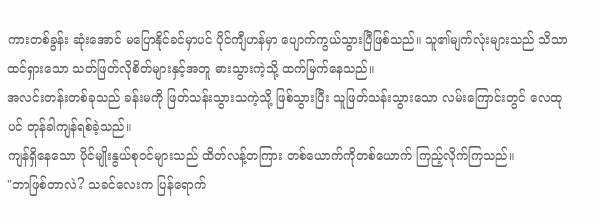ကားတစ်ခွန်း ဆုံးအောင် မပြောနိုင်ခင်မှာပင် ပိုင်ကျီဟန်မှာ ပျောက်ကွယ်သွားပြီဖြစ်သည်။ သူ၏မျက်လုံးများသည် သိသာထင်ရှားသော သတ်ဖြတ်လိုစိတ်များနှင့်အတူ ဓားသွားကဲ့သို့ ထက်မြက်နေသည်။
အလင်းတန်းတစ်ခုသည် ခန်းမကို ဖြတ်သန်းသွားသကဲ့သို့ ဖြစ်သွားပြီး သူဖြတ်သန်းသွားသော လမ်းကြောင်းတွင် လေထုပင် တုန်ခါကျန်ရစ်ခဲ့သည်။
ကျန်ရှိနေသော ပိုင်မျိုးနွယ်စုဝင်များသည် ထိတ်လန့်တကြား တစ်ယောက်ကိုတစ်ယောက် ကြည့်လိုက်ကြသည်။
"ဘာဖြစ်တာလဲ? သခင်လေးက ပြန်ရောက်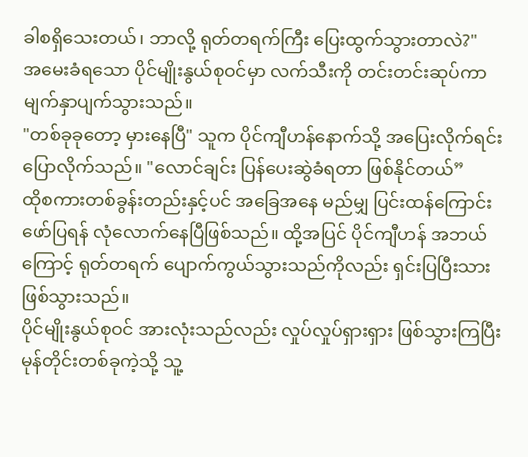ခါစရှိသေးတယ်၊ ဘာလို့ ရုတ်တရက်ကြီး ပြေးထွက်သွားတာလဲ?"
အမေးခံရသော ပိုင်မျိုးနွယ်စုဝင်မှာ လက်သီးကို တင်းတင်းဆုပ်ကာ မျက်နှာပျက်သွားသည်။
"တစ်ခုခုတော့ မှားနေပြီ" သူက ပိုင်ကျီဟန်နောက်သို့ အပြေးလိုက်ရင်း ပြောလိုက်သည်။ "လောင်ချင်း ပြန်ပေးဆွဲခံရတာ ဖြစ်နိုင်တယ်”
ထိုစကားတစ်ခွန်းတည်းနှင့်ပင် အခြေအနေ မည်မျှ ပြင်းထန်ကြောင်း ဖော်ပြရန် လုံလောက်နေပြီဖြစ်သည်။ ထို့အပြင် ပိုင်ကျီဟန် အဘယ်ကြောင့် ရုတ်တရက် ပျောက်ကွယ်သွားသည်ကိုလည်း ရှင်းပြပြီးသား ဖြစ်သွားသည်။
ပိုင်မျိုးနွယ်စုဝင် အားလုံးသည်လည်း လှုပ်လှုပ်ရှားရှား ဖြစ်သွားကြပြီး မုန်တိုင်းတစ်ခုကဲ့သို့ သူ့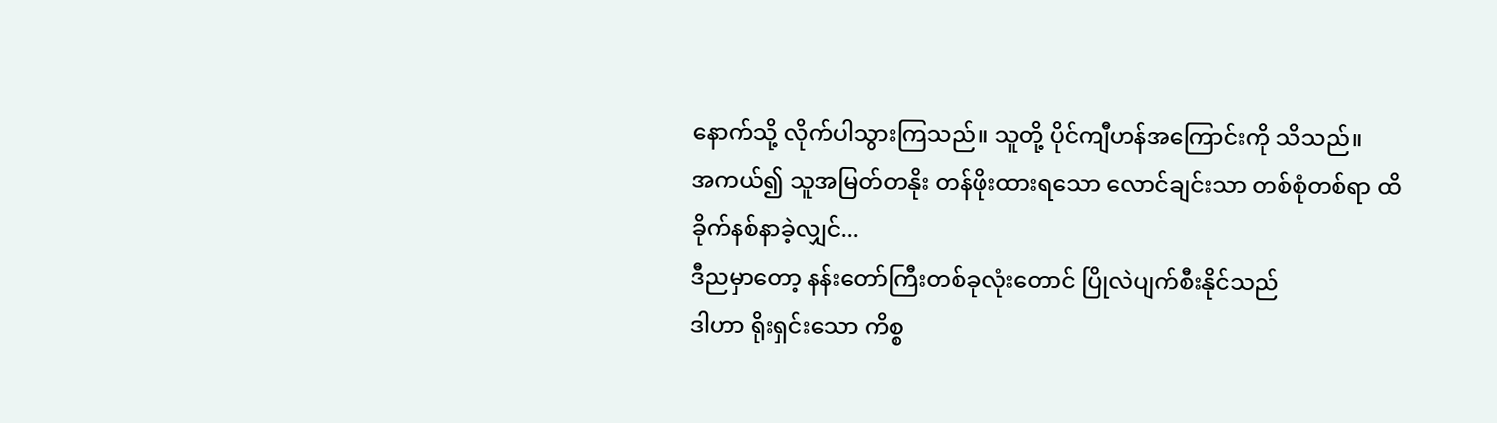နောက်သို့ လိုက်ပါသွားကြသည်။ သူတို့ ပိုင်ကျီဟန်အကြောင်းကို သိသည်။
အကယ်၍ သူအမြတ်တနိုး တန်ဖိုးထားရသော လောင်ချင်းသာ တစ်စုံတစ်ရာ ထိခိုက်နစ်နာခဲ့လျှင်...
ဒီညမှာတော့ နန်းတော်ကြီးတစ်ခုလုံးတောင် ပြိုလဲပျက်စီးနိုင်သည်
ဒါဟာ ရိုးရှင်းသော ကိစ္စ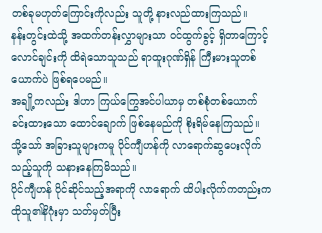တစ်ခုမဟုတ်ကြောင်းကိုလည်း သူတို့ နားလည်ထားကြသည်။
နန်းတွင်းထဲသို့ အထက်တန်းလွှာများသာ ဝင်ထွက်ခွင့် ရှိတာကြောင့် လောင်ချင်းကို ထိရဲသောသူသည် ရာထူးဂုဏ်ရှိန် ကြီးမားသူတစ်ယောက်ပဲ ဖြစ်ရပေမည်။
အချို့ကလည်း ဒါဟာ ကြယ်ကြွေအင်ပါယာမှ တစ်စုံတစ်ယောက် ခင်းထားသော ထောင်ချောက် ဖြစ်နေမည်ကို စိုးရိမ်နေကြသည်။
သို့သော် အခြားသူများကမူ ပိုင်ကျီဟန်ကို လာရောက်ဆွပေးလိုက်သည့်သူကို သနားနေကြမိသည်။
ပိုင်ကျီဟန် ပိုင်ဆိုင်သည့်အရာကို လာရောက် ထိပါးလိုက်ကတည်းက ထိုသူ၏နိဂုံးမှာ သတ်မှတ်ပြီး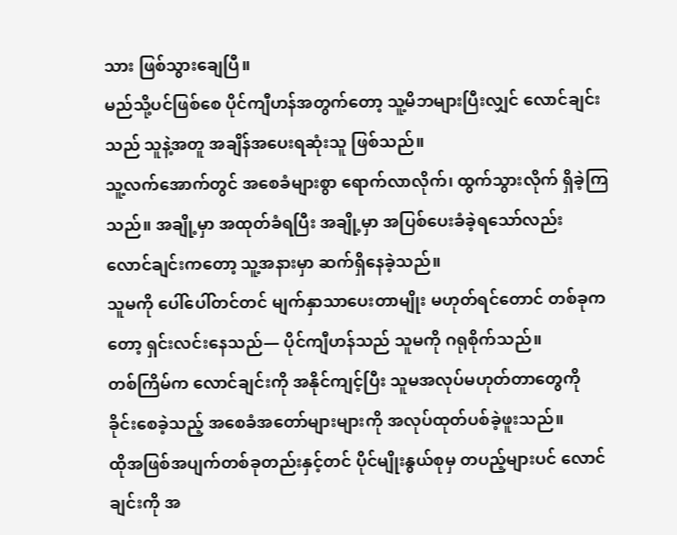သား ဖြစ်သွားချေပြီ။
မည်သို့ပင်ဖြစ်စေ ပိုင်ကျီဟန်အတွက်တော့ သူ့မိဘများပြီးလျှင် လောင်ချင်းသည် သူနဲ့အတူ အချိန်အပေးရဆုံးသူ ဖြစ်သည်။
သူ့လက်အောက်တွင် အစေခံများစွာ ရောက်လာလိုက်၊ ထွက်သွားလိုက် ရှိခဲ့ကြသည်။ အချို့မှာ အထုတ်ခံရပြီး အချို့မှာ အပြစ်ပေးခံခဲ့ရသော်လည်း လောင်ချင်းကတော့ သူ့အနားမှာ ဆက်ရှိနေခဲ့သည်။
သူမကို ပေါ်ပေါ်တင်တင် မျက်နှာသာပေးတာမျိုး မဟုတ်ရင်တောင် တစ်ခုကတော့ ရှင်းလင်းနေသည်— ပိုင်ကျီဟန်သည် သူမကို ဂရုစိုက်သည်။
တစ်ကြိမ်က လောင်ချင်းကို အနိုင်ကျင့်ပြီး သူမအလုပ်မဟုတ်တာတွေကို ခိုင်းစေခဲ့သည့် အစေခံအတော်များများကို အလုပ်ထုတ်ပစ်ခဲ့ဖူးသည်။
ထိုအဖြစ်အပျက်တစ်ခုတည်းနှင့်တင် ပိုင်မျိုးနွယ်စုမှ တပည့်များပင် လောင်ချင်းကို အ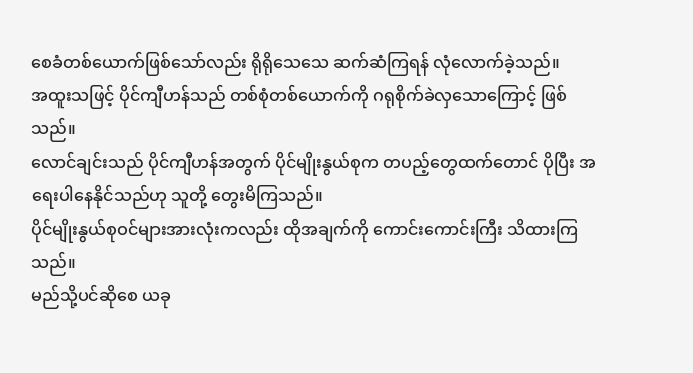စေခံတစ်ယောက်ဖြစ်သော်လည်း ရိုရိုသေသေ ဆက်ဆံကြရန် လုံလောက်ခဲ့သည်။
အထူးသဖြင့် ပိုင်ကျီဟန်သည် တစ်စုံတစ်ယောက်ကို ဂရုစိုက်ခဲလှသောကြောင့် ဖြစ်သည်။
လောင်ချင်းသည် ပိုင်ကျီဟန်အတွက် ပိုင်မျိုးနွယ်စုက တပည့်တွေထက်တောင် ပိုပြီး အရေးပါနေနိုင်သည်ဟု သူတို့ တွေးမိကြသည်။
ပိုင်မျိုးနွယ်စုဝင်များအားလုံးကလည်း ထိုအချက်ကို ကောင်းကောင်းကြီး သိထားကြသည်။
မည်သို့ပင်ဆိုစေ ယခု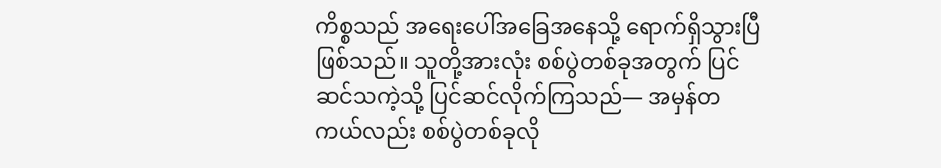ကိစ္စသည် အရေးပေါ်အခြေအနေသို့ ရောက်ရှိသွားပြီဖြစ်သည်။ သူတို့အားလုံး စစ်ပွဲတစ်ခုအတွက် ပြင်ဆင်သကဲ့သို့ ပြင်ဆင်လိုက်ကြသည်— အမှန်တကယ်လည်း စစ်ပွဲတစ်ခုလို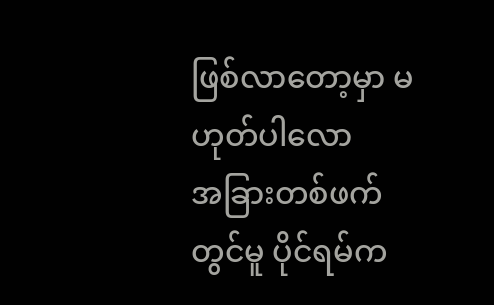ဖြစ်လာတော့မှာ မဟုတ်ပါလော
အခြားတစ်ဖက်တွင်မူ ပိုင်ရမ်က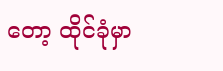တော့ ထိုင်ခုံမှာ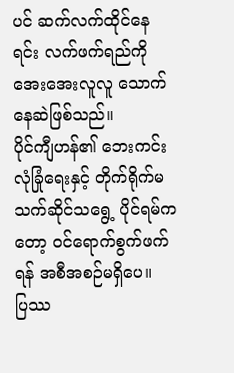ပင် ဆက်လက်ထိုင်နေရင်း လက်ဖက်ရည်ကို အေးအေးလူလူ သောက်နေဆဲဖြစ်သည်။
ပိုင်ကျီဟန်၏ ဘေးကင်းလုံခြုံရေးနှင့် တိုက်ရိုက်မသက်ဆိုင်သရွေ့ ပိုင်ရမ်ကတော့ ဝင်ရောက်စွက်ဖက်ရန် အစီအစဉ်မရှိပေ။
ပြဿ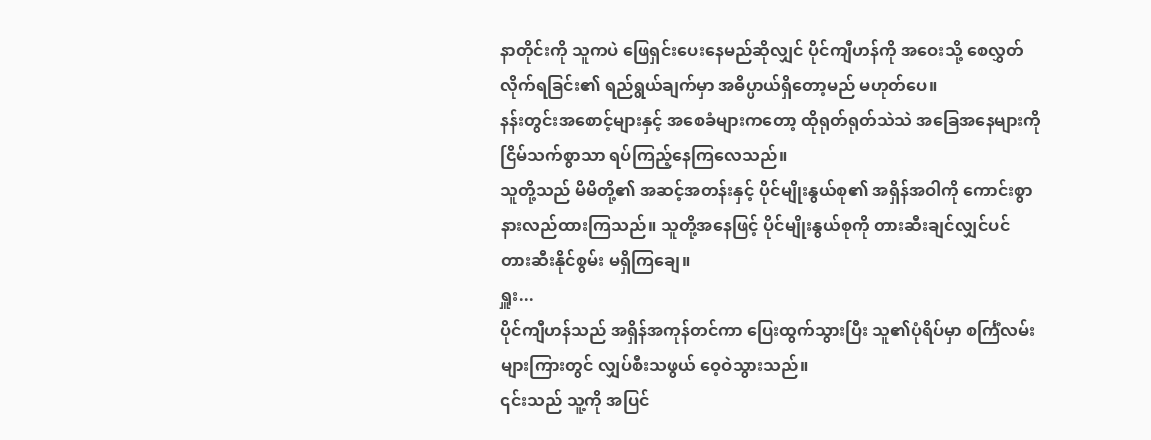နာတိုင်းကို သူကပဲ ဖြေရှင်းပေးနေမည်ဆိုလျှင် ပိုင်ကျီဟန်ကို အဝေးသို့ စေလွှတ်လိုက်ရခြင်း၏ ရည်ရွယ်ချက်မှာ အဓိပ္ပာယ်ရှိတော့မည် မဟုတ်ပေ။
နန်းတွင်းအစောင့်များနှင့် အစေခံများကတော့ ထိုရုတ်ရုတ်သဲသဲ အခြေအနေများကို ငြိမ်သက်စွာသာ ရပ်ကြည့်နေကြလေသည်။
သူတို့သည် မိမိတို့၏ အဆင့်အတန်းနှင့် ပိုင်မျိုးနွယ်စု၏ အရှိန်အဝါကို ကောင်းစွာ နားလည်ထားကြသည်။ သူတို့အနေဖြင့် ပိုင်မျိုးနွယ်စုကို တားဆီးချင်လျှင်ပင် တားဆီးနိုင်စွမ်း မရှိကြချေ။
ရှူး...
ပိုင်ကျီဟန်သည် အရှိန်အကုန်တင်ကာ ပြေးထွက်သွားပြီး သူ၏ပုံရိပ်မှာ စင်္ကြံလမ်းများကြားတွင် လျှပ်စီးသဖွယ် ဝေ့ဝဲသွားသည်။
၎င်းသည် သူ့ကို အပြင်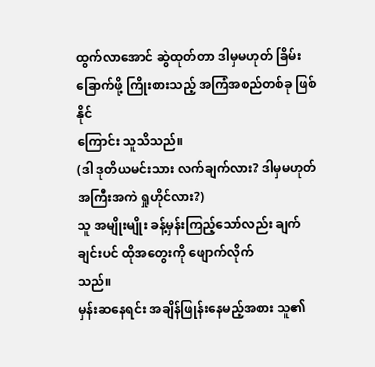ထွက်လာအောင် ဆွဲထုတ်တာ ဒါမှမဟုတ် ခြိမ်းခြောက်ဖို့ ကြိုးစားသည့် အကြံအစည်တစ်ခု ဖြစ်နိုင်
ကြောင်း သူသိသည်။
(ဒါ ဒုတိယမင်းသား လက်ချက်လား? ဒါမှမဟုတ် အကြီးအကဲ ရှုဟိုင်လား?)
သူ အမျိုးမျိုး ခန့်မှန်းကြည့်သော်လည်း ချက်ချင်းပင် ထိုအတွေးကို ဖျောက်လိုက်
သည်။
မှန်းဆနေရင်း အချိန်ဖြုန်းနေမည့်အစား သူ၏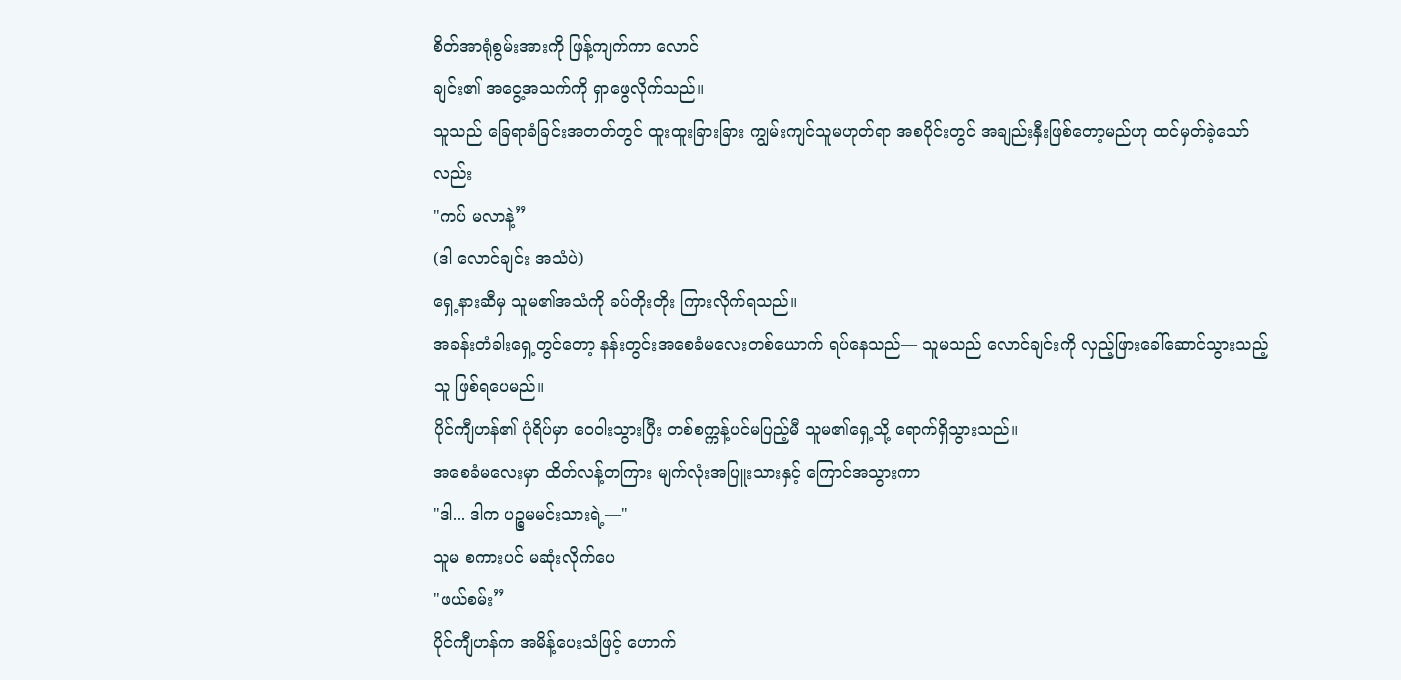စိတ်အာရုံစွမ်းအားကို ဖြန့်ကျက်ကာ လောင်
ချင်း၏ အငွေ့အသက်ကို ရှာဖွေလိုက်သည်။
သူသည် ခြေရာခံခြင်းအတတ်တွင် ထူးထူးခြားခြား ကျွမ်းကျင်သူမဟုတ်ရာ အစပိုင်းတွင် အချည်းနှီးဖြစ်တော့မည်ဟု ထင်မှတ်ခဲ့သော်လည်း
"ကပ် မလာနဲ့”
(ဒါ လောင်ချင်း အသံပဲ)
ရှေ့နားဆီမှ သူမ၏အသံကို ခပ်တိုးတိုး ကြားလိုက်ရသည်။
အခန်းတံခါးရှေ့တွင်တော့ နန်းတွင်းအစေခံမလေးတစ်ယောက် ရပ်နေသည်— သူမသည် လောင်ချင်းကို လှည့်ဖြားခေါ်ဆောင်သွားသည့်သူ ဖြစ်ရပေမည်။
ပိုင်ကျီဟန်၏ ပုံရိပ်မှာ ဝေဝါးသွားပြီး တစ်စက္ကန့်ပင်မပြည့်မီ သူမ၏ရှေ့သို့ ရောက်ရှိသွားသည်။
အစေခံမလေးမှာ ထိတ်လန့်တကြား မျက်လုံးအပြူးသားနှင့် ကြောင်အသွားကာ
"ဒါ... ဒါက ပဉ္စမမင်းသားရဲ့—"
သူမ စကားပင် မဆုံးလိုက်ပေ
"ဖယ်စမ်း”
ပိုင်ကျီဟန်က အမိန့်ပေးသံဖြင့် ဟောက်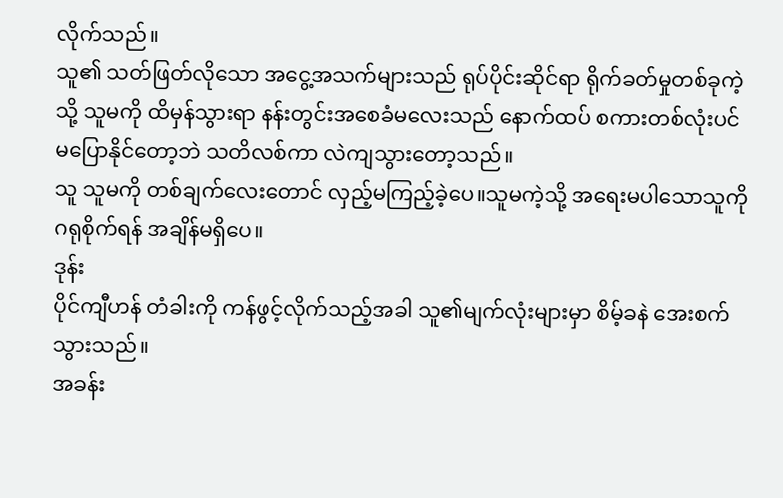လိုက်သည်။
သူ၏ သတ်ဖြတ်လိုသော အငွေ့အသက်များသည် ရုပ်ပိုင်းဆိုင်ရာ ရိုက်ခတ်မှုတစ်ခုကဲ့သို့ သူမကို ထိမှန်သွားရာ နန်းတွင်းအစေခံမလေးသည် နောက်ထပ် စကားတစ်လုံးပင် မပြောနိုင်တော့ဘဲ သတိလစ်ကာ လဲကျသွားတော့သည်။
သူ သူမကို တစ်ချက်လေးတောင် လှည့်မကြည့်ခဲ့ပေ။သူမကဲ့သို့ အရေးမပါသောသူကို ဂရုစိုက်ရန် အချိန်မရှိပေ။
ဒုန်း
ပိုင်ကျီဟန် တံခါးကို ကန်ဖွင့်လိုက်သည့်အခါ သူ၏မျက်လုံးများမှာ စိမ့်ခနဲ အေးစက်သွားသည်။
အခန်း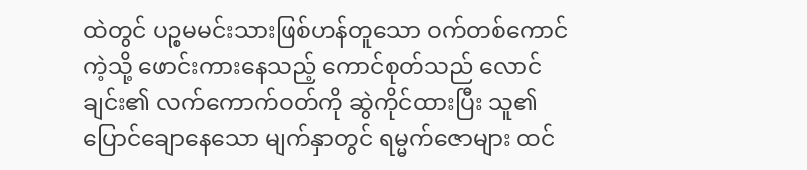ထဲတွင် ပဉ္စမမင်းသားဖြစ်ဟန်တူသော ဝက်တစ်ကောင်ကဲ့သို့ ဖောင်းကားနေသည့် ကောင်စုတ်သည် လောင်ချင်း၏ လက်ကောက်ဝတ်ကို ဆွဲကိုင်ထားပြီး သူ၏ ပြောင်ချောနေသော မျက်နှာတွင် ရမ္မက်ဇောများ ထင်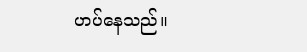ဟပ်နေသည်။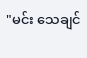"မင်း သေချင်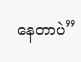နေတာပဲ”